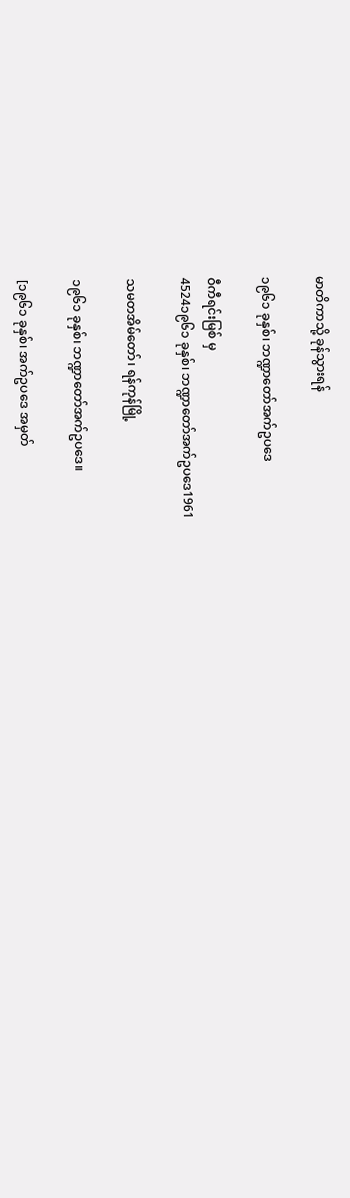မာတိကာသို့ ခုန်သွားရန်

၁၉၆၁ ခုနှစ်၊ ဘဏ္ဍာတော်အက်ဥပဒေ

ဝီကီရင်းမြစ် မှ
4524၁၉၆၁ ခုနှစ်၊ ဘဏ္ဍာတော်အက်ဥပဒေ1961

သမတအိမ်တော်၊ ရန်ကုန်မြို့

၁၉၆၁ ခုနှစ်၊ ဘဏ္ဍာတော်အက်ဥပဒေ။

[၁၉၆၁ ခုနှစ်၊ အက်ဥပဒေ အမှတ်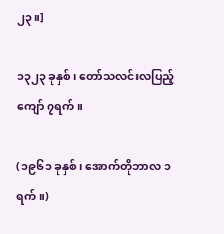၂၃။]

၁၃၂၃ ခုနှစ်၊ တော်သလင်းလပြည့်ကျော် ၇ရက်။

(၁၉၆၁ ခုနှစ်၊ အောက်တိုဘာလ ၁ ရက်။)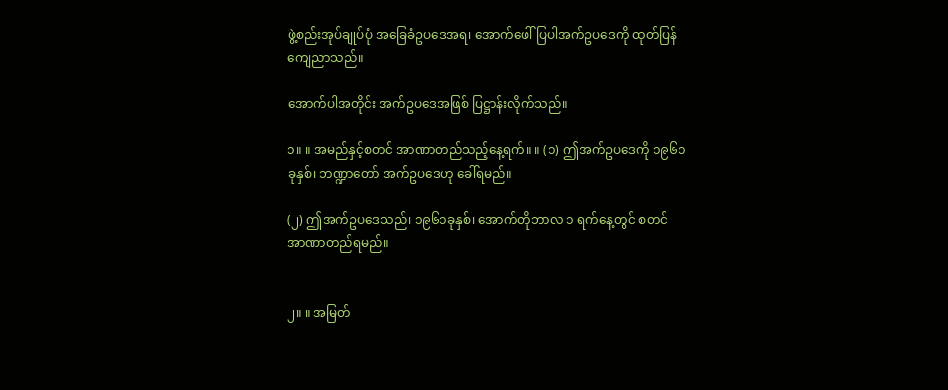ဖွဲ့စည်းအုပ်ချုပ်ပုံ အခြေခံဥပဒေအရ၊ အောက်ဖေါ်ပြပါအက်ဥပဒေကို ထုတ်ပြန် ကျေညာသည်။

အောက်ပါအတိုင်း အက်ဥပဒေအဖြစ် ပြဋ္ဌာန်းလိုက်သည်။

၁။ ။ အမည်နှင့်စတင် အာဏာတည်သည့်နေ့ရက်။ ။ (၁) ဤအက်ဥပဒေကို ၁၉၆၁ ခုနှစ်၊ ဘဏ္ဍာတော် အက်ဥပဒေဟု ခေါ်ရမည်။

(၂) ဤအက်ဥပဒေသည်၊ ၁၉၆၁ခုနှစ်၊ အောက်တိုဘာလ ၁ ရက်နေ့တွင် စတင်အာဏာတည်ရမည်။


၂။ ။ အမြတ်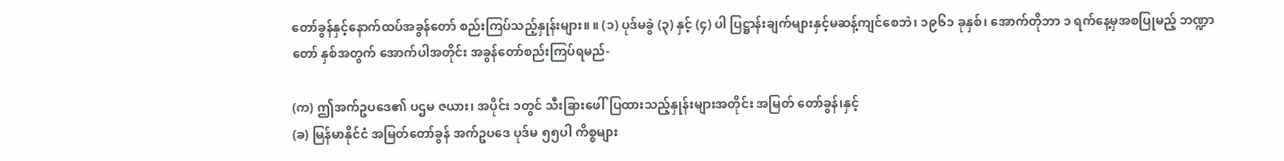တော်ခွန်နှင့်နောက်ထပ်အခွန်တော် စည်းကြပ်သည့်နှုန်းများ။ ။ (၁) ပုဒ်မခွဲ (၃) နှင့် (၄) ပါ ပြဋ္ဌာန်းချက်များနှင့်မဆန့်ကျင်စေဘဲ၊ ၁၉၆၁ ခုနှစ်၊ အောက်တိုဘာ ၁ ရက်နေ့မှအစပြုမည့် ဘဏ္ဍာတော် နှစ်အတွက် အောက်ပါအတိုင်း အခွန်တော်စည်းကြပ်ရမည်-

(က) ဤအက်ဥပဒေ၏ ပဌမ ဇယား၊ အပိုင်း ၁တွင် သီးခြားဖေါ်ပြထားသည့်နှုန်းများအတိုင်း အမြတ် တော်ခွန်၊နှင့်
(ခ) မြန်မာနိုင်ငံ အမြတ်တော်ခွန် အက်ဥပဒေ ပုဒ်မ ၅၅ပါ ကိစ္စများ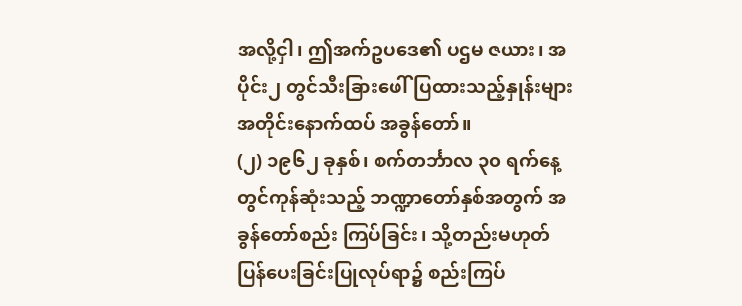အလို့ငှါ၊ ဤအက်ဥပဒေ၏ ပဌမ ဇယား၊ အပိုင်း၂ တွင်သီးခြားဖေါ်ပြထားသည့်နှုန်းများ အတိုင်းနောက်ထပ် အခွန်တော်။
(၂) ၁၉၆၂ ခုနှစ်၊ စက်တင်္ဘာလ ၃၀ ရက်နေ့တွင်ကုန်ဆုံးသည့် ဘဏ္ဍာတော်နှစ်အတွက် အခွန်တော်စည်း ကြပ်ခြင်း၊ သို့တည်းမဟုတ် ပြန်ပေးခြင်းပြုလုပ်ရာ၌ စည်းကြပ်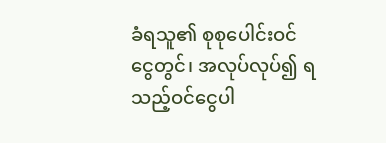ခံရသူ၏ စုစုပေါင်းဝင်ငွေတွင်၊ အလုပ်လုပ်၍ ရသည့်ဝင်ငွေပါ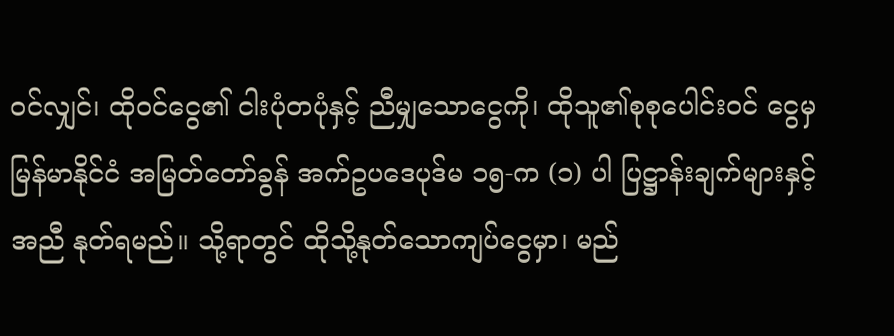ဝင်လျှင်၊ ထိုဝင်ငွေ၏ ငါးပုံတပုံနှင့် ညီမျှသောငွေကို၊ ထိုသူ၏စုစုပေါင်းဝင် ငွေမှ မြန်မာနိုင်ငံ အမြတ်တော်ခွန် အက်ဥပဒေပုဒ်မ ၁၅-က (၁) ပါ ပြဋ္ဌာန်းချက်များနှင့်အညီ နုတ်ရမည်။ သို့ရာတွင် ထိုသို့နုတ်သောကျပ်ငွေမှာ၊ မည်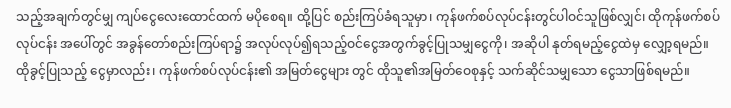သည့်အချက်တွင်မျှ ကျပ်ငွေလေးထောင်ထက် မပိုစေရ။ ထို့ပြင် စည်းကြပ်ခံရသူမှာ၊ ကုန်ဖက်စပ်လုပ်ငန်းတွင်ပါဝင်သူဖြစ်လျှင်၊ ထိုကုန်ဖက်စပ်လုပ်ငန်း အပေါ်တွင် အခွန်တော်စည်းကြပ်ရာ၌ အလုပ်လုပ်၍ရသည့်ဝင်ငွေအတွက်ခွင့်ပြုသမျှငွေကို၊ အဆိုပါ နုတ်ရမည့်ငွေထဲမှ လျှော့ရမည်။ ထိုခွင့်ပြုသည့် ငွေမှာလည်း၊ ကုန်ဖက်စပ်လုပ်ငန်း၏ အမြတ်ငွေများ တွင် ထိုသူ၏အမြတ်ဝေစုနှင့် သက်ဆိုင်သမျှသော ငွေသာဖြစ်ရမည်။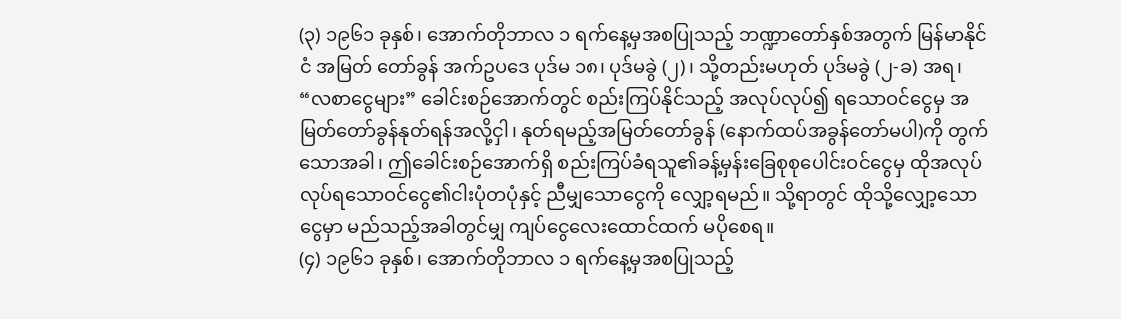(၃) ၁၉၆၁ ခုနှစ်၊ အောက်တိုဘာလ ၁ ရက်နေ့မှအစပြုသည့် ဘဏ္ဍာတော်နှစ်အတွက် မြန်မာနိုင်ငံ အမြတ် တော်ခွန် အက်ဥပဒေ ပုဒ်မ ၁၈၊ ပုဒ်မခွဲ (၂)၊ သို့တည်းမဟုတ် ပုဒ်မခွဲ (၂-ခ) အရ၊ “လစာငွေများ” ခေါင်းစဉ်အောက်တွင် စည်းကြပ်နိုင်သည့် အလုပ်လုပ်၍ ရသောဝင်ငွေမှ အမြတ်တော်ခွန်နုတ်ရန်အလို့ငှါ၊ နုတ်ရမည့်အမြတ်တော်ခွန် (နောက်ထပ်အခွန်တော်မပါ)ကို တွက်သောအခါ၊ ဤခေါင်းစဉ်အောက်ရှိ စည်းကြပ်ခံရသူ၏ခန့်မှန်းခြေစုစုပေါင်းဝင်ငွေမှ ထိုအလုပ်လုပ်ရသောဝင်ငွေ၏ငါးပုံတပုံနှင့် ညီမျှသောငွေကို လျှော့ရမည်။ သို့ရာတွင် ထိုသို့လျှော့သောငွေမှာ မည်သည့်အခါတွင်မျှ ကျပ်ငွေလေးထောင်ထက် မပိုစေရ။
(၄) ၁၉၆၁ ခုနှစ်၊ အောက်တိုဘာလ ၁ ရက်နေ့မှအစပြုသည့်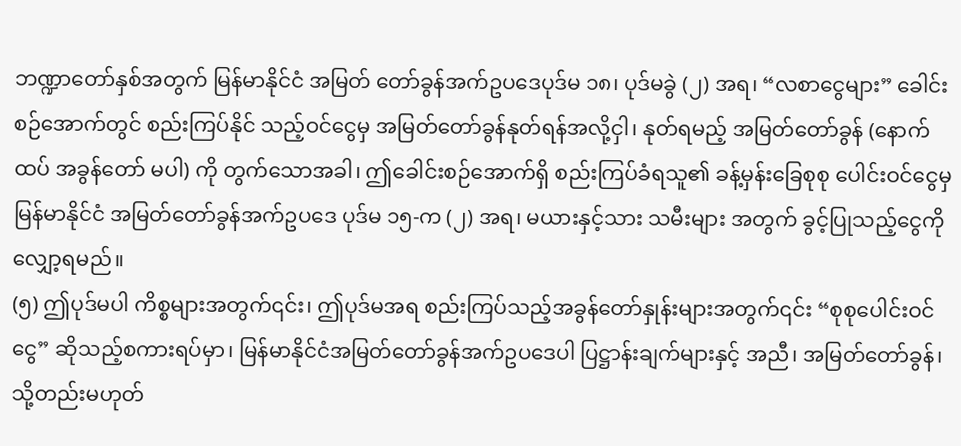ဘဏ္ဍာတော်နှစ်အတွက် မြန်မာနိုင်ငံ အမြတ် တော်ခွန်အက်ဥပဒေပုဒ်မ ၁၈၊ ပုဒ်မခွဲ (၂) အရ၊ “လစာငွေများ” ခေါင်းစဉ်အောက်တွင် စည်းကြပ်နိုင် သည့်ဝင်ငွေမှ အမြတ်တော်ခွန်နုတ်ရန်အလို့ငှါ၊ နုတ်ရမည့် အမြတ်တော်ခွန် (နောက်ထပ် အခွန်တော် မပါ) ကို တွက်သောအခါ၊ ဤခေါင်းစဉ်အောက်ရှိ စည်းကြပ်ခံရသူ၏ ခန့်မှန်းခြေစုစု ပေါင်းဝင်ငွေမှ မြန်မာနိုင်ငံ အမြတ်တော်ခွန်အက်ဥပဒေ ပုဒ်မ ၁၅-က (၂) အရ၊ မယားနှင့်သား သမီးများ အတွက် ခွင့်ပြုသည့်ငွေကို လျှော့ရမည်။
(၅) ဤပုဒ်မပါ ကိစ္စများအတွက်၎င်း၊ ဤပုဒ်မအရ စည်းကြပ်သည့်အခွန်တော်နှုန်းများအတွက်၎င်း “စုစုပေါင်းဝင်ငွေ” ဆိုသည့်စကားရပ်မှာ၊ မြန်မာနိုင်ငံအမြတ်တော်ခွန်အက်ဥပဒေပါ ပြဋ္ဌာန်းချက်များနှင့် အညီ၊ အမြတ်တော်ခွန်၊ သို့တည်းမဟုတ်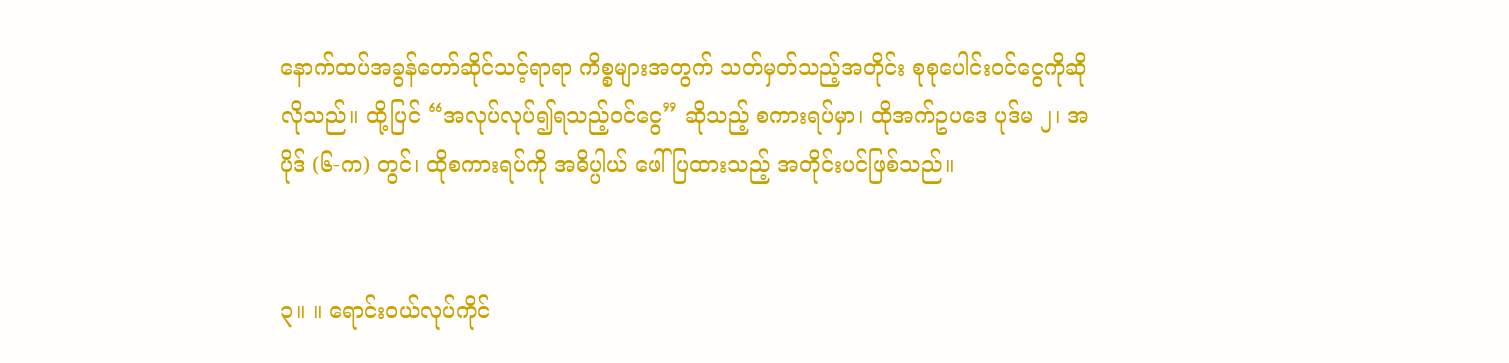နောက်ထပ်အခွန်တော်ဆိုင်သင့်ရာရာ ကိစ္စများအတွက် သတ်မှတ်သည့်အတိုင်း စုစုပေါင်းဝင်ငွေကိုဆိုလိုသည်။ ထို့ပြင် “အလုပ်လုပ်၍ရသည့်ဝင်ငွေ” ဆိုသည့် စကားရပ်မှာ၊ ထိုအက်ဥပဒေ ပုဒ်မ ၂၊ အပိုဒ် (၆-က) တွင်၊ ထိုစကားရပ်ကို အဓိပ္ပါယ် ဖေါ်ပြထားသည့် အတိုင်းပင်ဖြစ်သည်။


၃။ ။ ရောင်းဝယ်လုပ်ကိုင်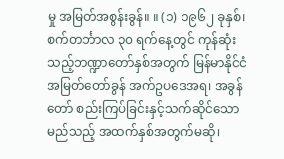မှု အမြတ်အစွန်းခွန်။ ။ (၁) ၁၉၆၂ ခုနှစ်၊ စက်တင်္ဘာလ ၃၀ ရက်နေ့တွင် ကုန်ဆုံးသည့်ဘဏ္ဍာတော်နှစ်အတွက် မြန်မာနိုင်ငံ အမြတ်တော်ခွန် အက်ဥပဒေအရ၊ အခွန်တော် စည်းကြပ်ခြင်းနှင့်သက်ဆိုင်သော မည်သည့် အထက်နှစ်အတွက်မဆို၊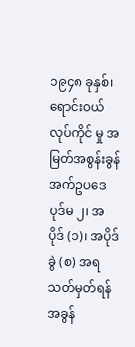၁၉၄၈ ခုနှစ်၊ ရောင်းဝယ်လုပ်ကိုင် မှု အမြတ်အစွန်းခွန် အက်ဥပဒေပုဒ်မ ၂၊ အပိုဒ် (၁)၊ အပိုဒ်ခွဲ (စ) အရသတ်မှတ်ရန် အခွန်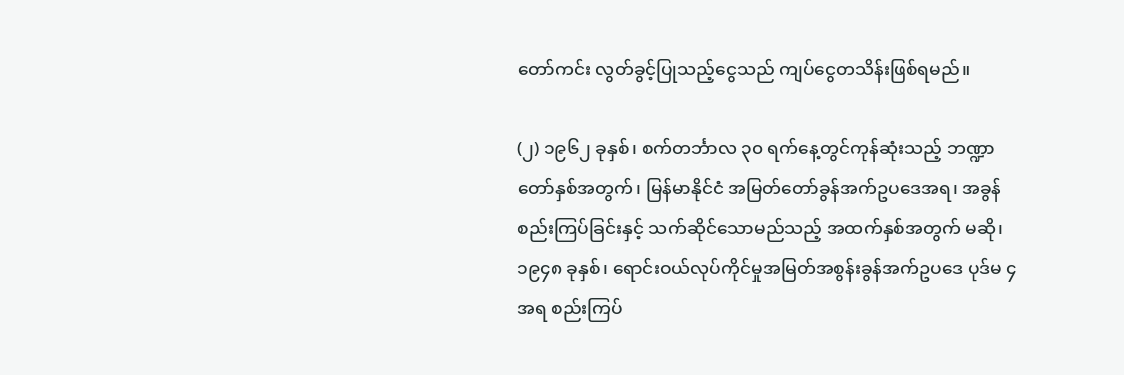တော်ကင်း လွတ်ခွင့်ပြုသည့်ငွေသည် ကျပ်ငွေတသိန်းဖြစ်ရမည်။

(၂) ၁၉၆၂ ခုနှစ်၊ စက်တင်္ဘာလ ၃၀ ရက်နေ့တွင်ကုန်ဆုံးသည့် ဘဏ္ဍာတော်နှစ်အတွက်၊ မြန်မာနိုင်ငံ အမြတ်တော်ခွန်အက်ဥပဒေအရ၊ အခွန်စည်းကြပ်ခြင်းနှင့် သက်ဆိုင်သောမည်သည့် အထက်နှစ်အတွက် မဆို၊ ၁၉၄၈ ခုနှစ်၊ ရောင်းဝယ်လုပ်ကိုင်မှုအမြတ်အစွန်းခွန်အက်ဥပဒေ ပုဒ်မ ၄အရ စည်းကြပ်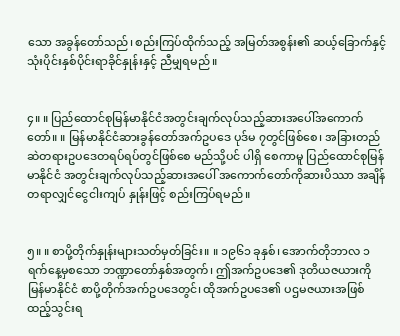သော အခွန်တော်သည်၊ စည်းကြပ်ထိုက်သည့် အမြတ်အစွန်း၏ ဆယ့်ခြောက်နှင့်သုံးပိုင်းနှစ်ပိုင်းရာခိုင်နှုန်းနှင့် ညီမျှရမည်။


၄။ ။ ပြည်ထောင်စုမြန်မာနိုင်ငံအတွင်းချက်လုပ်သည့်ဆားအပေါ်အကောက်တော်။ ။ မြန်မာနိုင်ငံဆားခွန်တော်အက်ဥပဒေ ပုဒ်မ ၇တွင်ဖြစ်စေ၊ အခြားတည်ဆဲတရားဥပဒေတရပ်ရပ်တွင်ဖြစ်စေ မည်သို့ပင် ပါရှိ စေကာမူ ပြည်ထောင်စုမြန်မာနိုင်ငံ အတွင်းချက်လုပ်သည့်ဆားအပေါ် အကောက်တော်ကိုဆားပိဿာ အချိန် တရာလျှင်ငွေငါးကျပ် နှုန်းဖြင့် စည်းကြပ်ရမည်။


၅။ ။ စာပို့တိုက်နှုန်းများသတ်မှတ်ခြင်း။ ။ ၁၉၆၁ ခုနှစ်၊ အောက်တိုဘာလ ၁ ရက်နေ့မှစသော ဘဏ္ဍာတော်နှစ်အတွက်၊ ဤအက်ဥပဒေ၏ ဒုတိယဇယားကို မြန်မာနိုင်ငံ စာပို့တိုက်အက်ဥပဒေတွင်၊ ထိုအက်ဥပဒေ၏ ပဌမဇယားအဖြစ်ထည့်သွင်းရ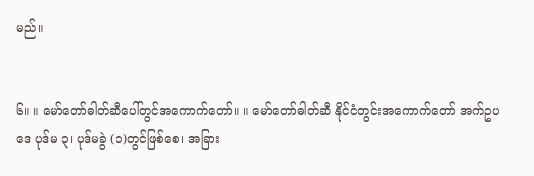မည်။


၆။ ။ မော်တော်ဓါတ်ဆီပေါ်တွင်အကောက်တော်။ ။ မော်တော်ဓါတ်ဆီ နိုင်ငံတွင်းအကောက်တော် အက်ဥပဒေ ပုဒ်မ ၃၊ ပုဒ်မခွဲ (၁)တွင်ဖြစ်စေ၊ အခြား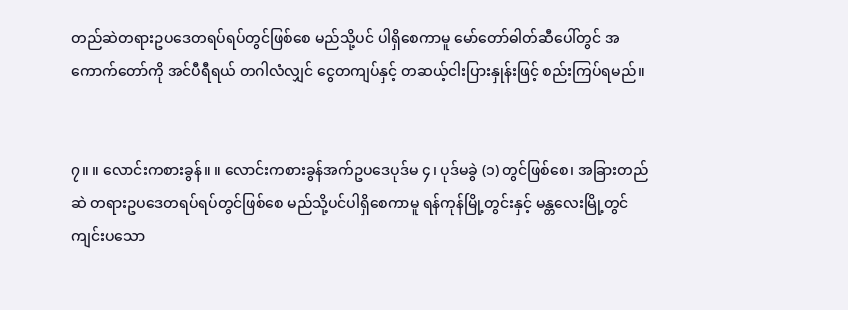တည်ဆဲတရားဥပဒေတရပ်ရပ်တွင်ဖြစ်စေ မည်သို့ပင် ပါရှိစေကာမူ မော်တော်ဓါတ်ဆီပေါ်တွင် အကောက်တော်ကို အင်ပီရီရယ် တဂါလံလျှင် ငွေတကျပ်နှင့် တဆယ့်ငါးပြားနှုန်းဖြင့် စည်းကြပ်ရမည်။


၇။ ။ လောင်းကစားခွန်။ ။ လောင်းကစားခွန်အက်ဥပဒေပုဒ်မ ၄၊ ပုဒ်မခွဲ (၁) တွင်ဖြစ်စေ၊ အခြားတည်ဆဲ တရားဥပဒေတရပ်ရပ်တွင်ဖြစ်စေ မည်သို့ပင်ပါရှိစေကာမူ ရန်ကုန်မြို့တွင်းနှင့် မန္တလေးမြို့တွင်ကျင်းပသော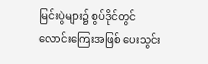မြင်းပွဲများ၌ စွပ်ဒိုင်တွင်လောင်းကြေးအဖြစ် ပေးသွင်း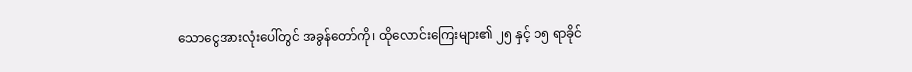သောငွေအားလုံးပေါ်တွင် အခွန်တော်ကို၊ ထိုလောင်းကြေးများ၏ ၂၅ နှင့် ၁၅ ရာခိုင်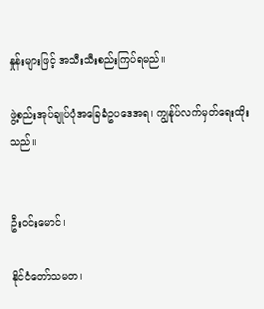နှုန်းများဖြင့် အသီးသီးစည်းကြပ်ရမည်။

ဖွဲ့စည်းအုပ်ချုပ်ပုံအခြေခံဥပဒေအရ၊ ကျွန်ုပ်လက်မှတ်ရေးထိုးသည်။


ဦးဝင်းမောင်၊

နိုင်ငံတော်သမတ၊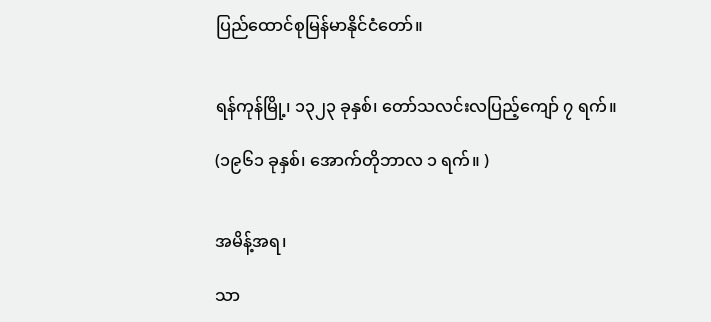ပြည်ထောင်စုမြန်မာနိုင်ငံတော်။


ရန်ကုန်မြို့၊ ၁၃၂၃ ခုနှစ်၊ တော်သလင်းလပြည့်ကျော် ၇ ရက်။

(၁၉၆၁ ခုနှစ်၊ အောက်တိုဘာလ ၁ ရက်။ )


အမိန့်အရ၊

သာ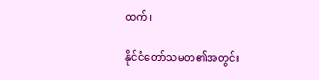ထက်၊

နိုင်ငံတော်သမတ၏အတွင်း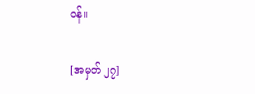ဝန်။

[အမှတ် ၂၇]